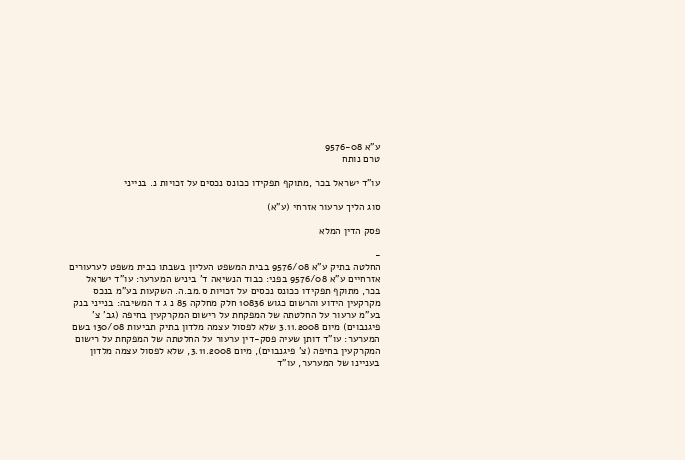ע"א 9576-08
טרם נותח

עו"ד ישראל בכר ,מתוקף תפקידו ככונס נכסים על זכויות נ. בנייני

סוג הליך ערעור אזרחי (ע"א)

פסק הדין המלא

-
החלטה בתיק ע"א 9576/08 בבית המשפט העליון בשבתו כבית משפט לערעורים אזרחיים ע"א 9576/08 בפני: כבוד הנשיאה ד' ביניש המערער: עו"ד ישראל בכר, מתוקף תפקידו ככונס נכסים על זכויות ס.מב.ה. השקעות בע"מ בנכס מקרקעין הידוע והרשום כגוש 10836 חלק מחלקה 85 נ ג ד המשיבה: בנייני בנק בע"מ ערעור על החלטתה של המפקחת על רישום המקרקעין בחיפה (גב' צ' פיגנבוים) מיום 3.11.2008 שלא לפסול עצמה מלדון בתיק תביעות 130/08 בשם המערער: עו"ד דותן שעיה פסק-דין ערעור על החלטתה של המפקחת על רישום המקרקעין בחיפה (צ' פיגנבוים), מיום 3.11.2008, שלא לפסול עצמה מלדון בעניינו של המערער, עו"ד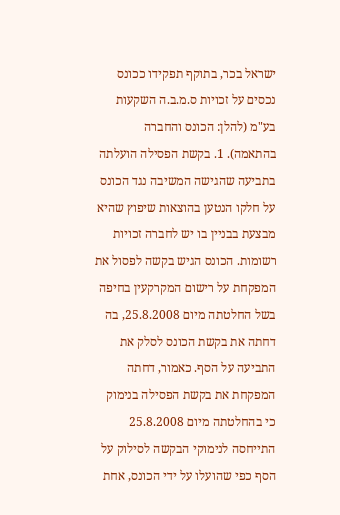ישראל בכר, בתוקף תפקידו ככונס נכסים על זכויות ס.מ.ב.ה השקעות בע"מ (להלן: הכונס והחברה בהתאמה). 1. בקשת הפסילה הועלתה בתביעה שהגישה המשיבה נגד הכונס על חלקו הנטען בהוצאות שיפוץ שהיא מבצעת בבניין בו יש לחברה זכויות רשומות. הכונס הגיש בקשה לפסול את המפקחת על רישום המקרקעין בחיפה בשל החלטתה מיום 25.8.2008, בה דחתה את בקשת הכונס לסלק את התביעה על הסף. כאמור, דחתה המפקחת את בקשת הפסילה בנימוק כי בהחלטתה מיום 25.8.2008 התייחסה לנימוקי הבקשה לסילוק על הסף כפי שהועלו על ידי הכונס, אחת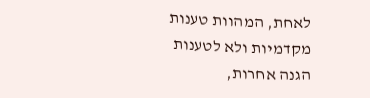לאחת, המהוות טענות מקדמיות ולא לטענות הגנה אחרות,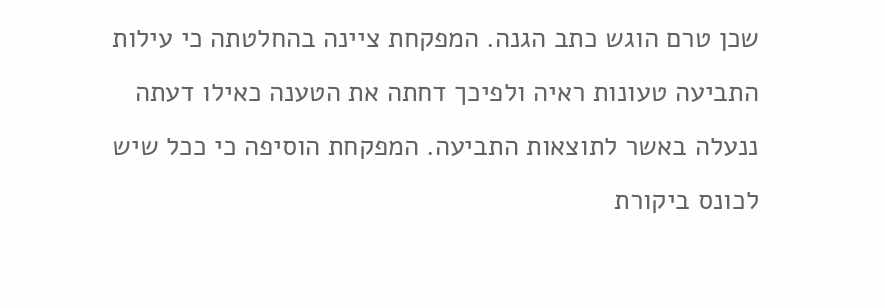שכן טרם הוגש כתב הגנה. המפקחת ציינה בהחלטתה כי עילות התביעה טעונות ראיה ולפיכך דחתה את הטענה כאילו דעתה ננעלה באשר לתוצאות התביעה. המפקחת הוסיפה כי ככל שיש לכונס ביקורת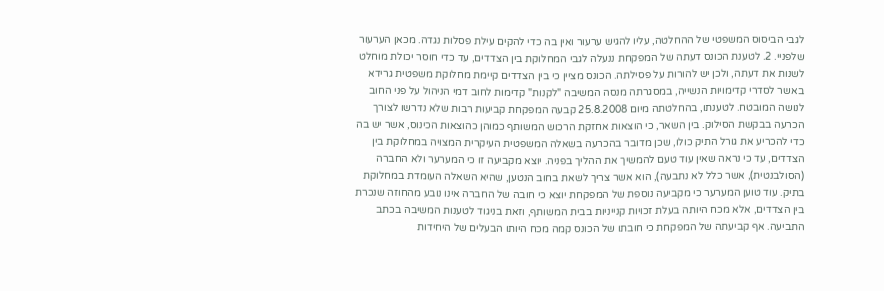לגבי הביסוס המשפטי של ההחלטה, עליו להגיש ערעור ואין בה כדי להקים עילת פסלות נגדה. מכאן הערעור שלפניי. 2. לטענת הכונס דעתה של המפקחת ננעלה לגבי המחלוקת בין הצדדים, עד כדי חוסר יכולת מוחלט לשנות את דעתה, ולכן יש להורות על פסילתה. הכונס מציין כי בין הצדדים קיימת מחלוקת משפטית גרידא באשר לסדרי קדימויות הנשייה, במסגרתה מנסה המשיבה "לקנות" קדימות לחוב דמי הניהול על פני החוב לנושה המובטח. לטענתו, בהחלטתה מיום 25.8.2008 קבעה המפקחת קביעות רבות שלא נדרשו לצורך הכרעה בבקשת הסילוק. בין השאר, כי הוצאות אחזקת הרכוש המשותף כמוהן כהוצאות הכינוס, אשר יש בה כדי להכריע את גורל התיק כולו, שכן מדובר בהכרעה בשאלה המשפטית העיקרית המצויה במחלוקת בין הצדדים, עד כי נראה שאין עוד טעם להמשיך את ההליך בפניה. יוצא מקביעה זו כי המערער ולא החברה (הסולבנטית), אשר כלל לא נתבעה), הוא אשר צריך לשאת בחוב הנטען, שהיא השאלה העומדת במחלוקת בתיק. עוד טוען המערער כי מקביעה נוספת של המפקחת יוצא כי חובה של החברה אינו נובע מהחוזה שנכרת בין הצדדים, אלא מכח היותה בעלת זכויות קנייניות בבית המשותף, וזאת בניגוד לטענות המשיבה בכתב התביעה. אף קביעתה של המפקחת כי חובתו של הכונס קמה מכח היותו הבעלים של היחידות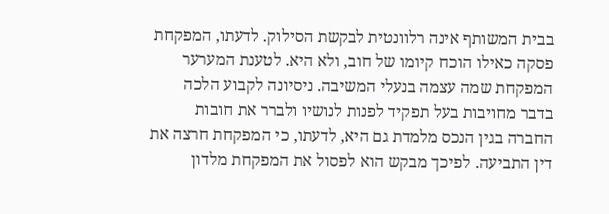בבית המשותף אינה רלוונטית לבקשת הסילוק. לדעתו, המפקחת פסקה כאילו הוכח קיומו של חוב, ולא היא. לטענת המערער המפקחת שמה עצמה בנעלי המשיבה. ניסיונה לקבוע הלכה בדבר מחויבות בעל תפקיד לפנות לנושיו ולברר את חובות החברה בגין הנכס מלמדת גם היא, לדעתו, כי המפקחת חרצה את דין התביעה. לפיכך מבקש הוא לפסול את המפקחת מלדון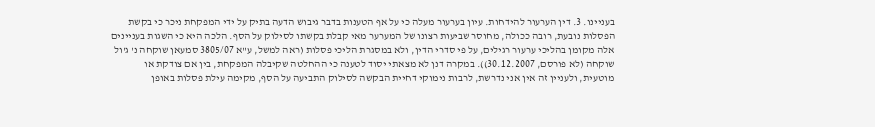בעניינו. 3. דין הערעור להידחות. עיון בערעור מעלה כי על אף הטענות בדבר גיבוש הדעה בתיק על ידי המפקחת ניכר כי בקשת הפסלות נובעת, רובה ככולה, מחוסר שביעות רצונו של המערער מאי קבלת בקשתו לסילוק על הסף. הלכה היא כי השגות בעניינים אלה מקומן בהליכי ערעור רגילים, על פי סדרי הדין, ולא במסגרת הליכי פסלות (ראה למשל, ע"א 3805/07 סמעאן שוקחה נ' ג'ול שוקחה (לא פורסם, 30.12.2007)). במקרה דנן לא מצאתי יסוד לטענה כי ההחלטה שקיבלה המפקחת, בין אם צודקת או מוטעית, ולעניין זה אין אני נדרשת, לרבות נימוקי דחיית הבקשה לסילוק התביעה על הסף, מקימה עילת פסלות באופן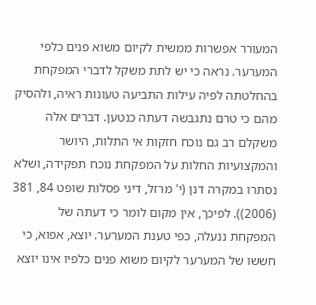המעורר אפשרות ממשית לקיום משוא פנים כלפי המערער. נראה כי יש לתת משקל לדברי המפקחת בהחלטתה לפיה עילות התביעה טעונות ראיה, ולהסיק מהם כי טרם נתגבשה דעתה כנטען. דברים אלה משקלם רב גם נוכח חזקות אי התלות, היושר והמקצועיות החלות על המפקחת נוכח תפקידה, ושלא נסתרו במקרה דנן (י' מרזל, דיני פסלות שופט 84, 381 (2006)). לפיכך, אין מקום לומר כי דעתה של המפקחת ננעלה, כפי טענת המערער. יוצא, אפוא, כי חששו של המערער לקיום משוא פנים כלפיו אינו יוצא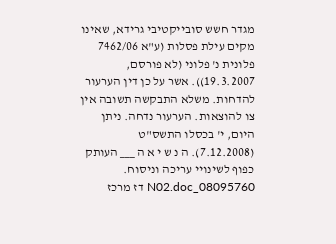מגדר חשש סובייקטיבי גרידא, שאינו מקים עילת פסלות (ע"א 7462/06 פלונית נ' פלוני (לא פורסם, 19.3.2007)). אשר על כן דין הערעור להדחות. משלא התבקשה תשובה אין צו להוצאות. הערעור נדחה. ניתן היום, י' בכסלו התשס"ט (7.12.2008). ה נ ש י א ה ___ העותק כפוף לשינויי עריכה וניסוח. 08095760_N02.doc דז מרכז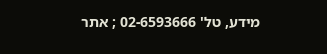מידע, טל' 02-6593666 ; אתר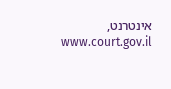אינטרנט, www.court.gov.il